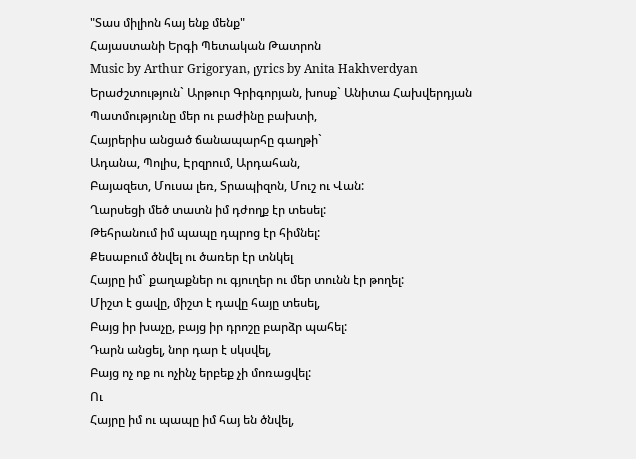"Տաս միլիոն հայ ենք մենք"
Հայաստանի Երգի Պետական Թատրոն
Music by Arthur Grigoryan, լyrics by Anita Hakhverdyan
Երաժշտություն` Արթուր Գրիգորյան, խոսք` Անիտա Հախվերդյան
Պատմությունը մեր ու բաժինը բախտի,
Հայրերիս անցած ճանապարհը գաղթի`
Ադանա, Պոլիս, Էրզրում, Արդահան,
Բայազետ, Մուսա լեռ, Տրապիզոն, Մուշ ու Վան:
Ղարսեցի մեծ տատն իմ դժողք էր տեսել:
Թեհրանում իմ պապը դպրոց էր հիմնել:
Քեսաբում ծնվել ու ծառեր էր տնկել
Հայրը իմ` քաղաքներ ու գյուղեր ու մեր տունն էր թողել:
Միշտ է ցավը, միշտ է դավը հայը տեսել,
Բայց իր խաչը, բայց իր դրոշը բարձր պահել:
Դարն անցել, նոր դար է սկսվել,
Բայց ոչ ոք ու ոչինչ երբեք չի մոռացվել:
Ու
Հայրը իմ ու պապը իմ հայ են ծնվել,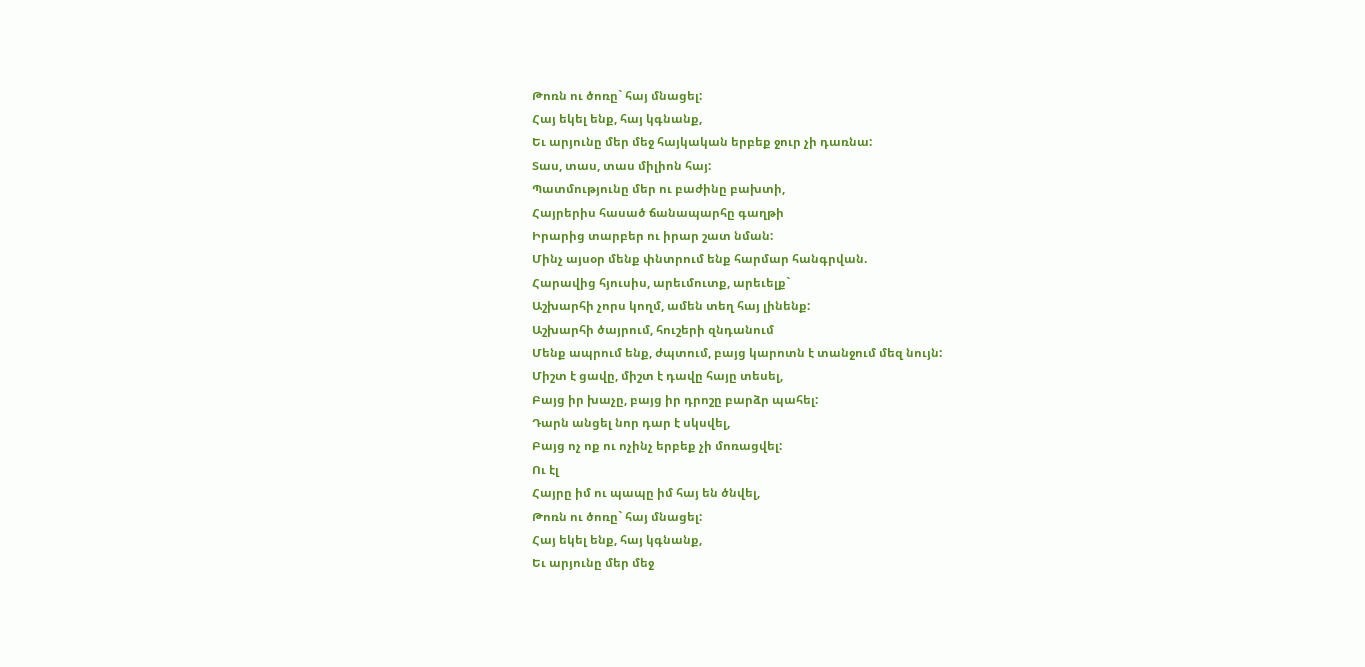Թոռն ու ծոռը` հայ մնացել:
Հայ եկել ենք, հայ կգնանք,
Եւ արյունը մեր մեջ հայկական երբեք ջուր չի դառնա:
Տաս, տաս, տաս միլիոն հայ:
Պատմությունը մեր ու բաժինը բախտի,
Հայրերիս հասած ճանապարհը գաղթի
Իրարից տարբեր ու իրար շատ նման:
Մինչ այսօր մենք փնտրում ենք հարմար հանգրվան.
Հարավից հյուսիս, արեւմուտք, արեւելք`
Աշխարհի չորս կողմ, ամեն տեղ հայ լինենք:
Աշխարհի ծայրում, հուշերի զնդանում
Մենք ապրում ենք, ժպտում, բայց կարոտն է տանջում մեզ նույն:
Միշտ է ցավը, միշտ է դավը հայը տեսել,
Բայց իր խաչը, բայց իր դրոշը բարձր պահել:
Դարն անցել նոր դար է սկսվել,
Բայց ոչ ոք ու ոչինչ երբեք չի մոռացվել:
Ու էլ
Հայրը իմ ու պապը իմ հայ են ծնվել,
Թոռն ու ծոռը` հայ մնացել:
Հայ եկել ենք, հայ կգնանք,
Եւ արյունը մեր մեջ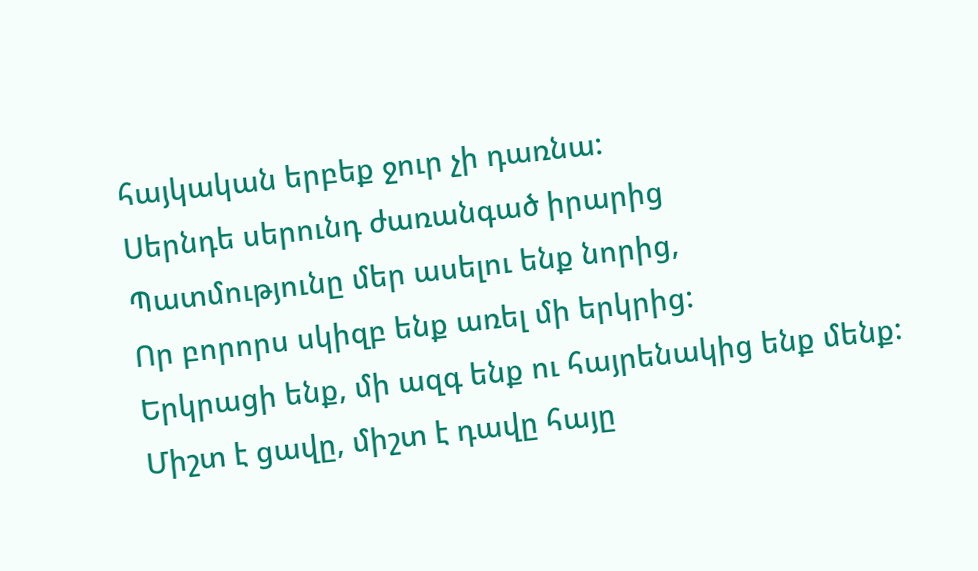հայկական երբեք ջուր չի դառնա:
Սերնդե սերունդ ժառանգած իրարից
Պատմությունը մեր ասելու ենք նորից,
Որ բորորս սկիզբ ենք առել մի երկրից:
Երկրացի ենք, մի ազգ ենք ու հայրենակից ենք մենք:
Միշտ է ցավը, միշտ է դավը հայը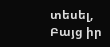տեսել,
Բայց իր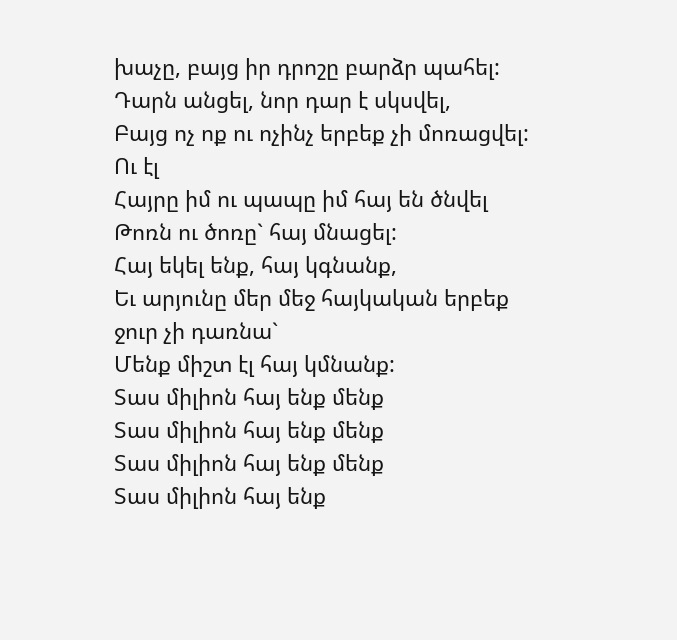խաչը, բայց իր դրոշը բարձր պահել:
Դարն անցել, նոր դար է սկսվել,
Բայց ոչ ոք ու ոչինչ երբեք չի մոռացվել:
Ու էլ
Հայրը իմ ու պապը իմ հայ են ծնվել
Թոռն ու ծոռը` հայ մնացել:
Հայ եկել ենք, հայ կգնանք,
Եւ արյունը մեր մեջ հայկական երբեք ջուր չի դառնա`
Մենք միշտ էլ հայ կմնանք:
Տաս միլիոն հայ ենք մենք
Տաս միլիոն հայ ենք մենք
Տաս միլիոն հայ ենք մենք
Տաս միլիոն հայ ենք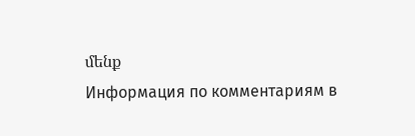մենք
Информация по комментариям в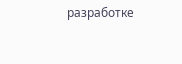разработке